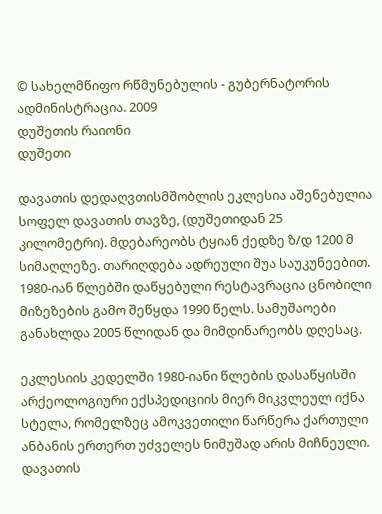© სახელმწიფო რწმუნებულის - გუბერნატორის ადმინისტრაცია. 2009
დუშეთის რაიონი
დუშეთი

დავათის დედაღვთისმშობლის ეკლესია აშენებულია სოფელ დავათის თავზე, (დუშეთიდან 25 კილომეტრი). მდებარეობს ტყიან ქედზე ზ/დ 1200 მ სიმაღლეზე. თარიღდება ადრეული შუა საუკუნეებით.
1980-იან წლებში დაწყებული რესტავრაცია ცნობილი მიზეზების გამო შეწყდა 1990 წელს. სამუშაოები განახლდა 2005 წლიდან და მიმდინარეობს დღესაც.

ეკლესიის კედელში 1980-იანი წლების დასაწყისში არქეოლოგიური ექსპედიციის მიერ მიკვლეულ იქნა სტელა, რომელზეც ამოკვეთილი წარწერა ქართული ანბანის ერთერთ უძველეს ნიმუშად არის მიჩნეული.
დავათის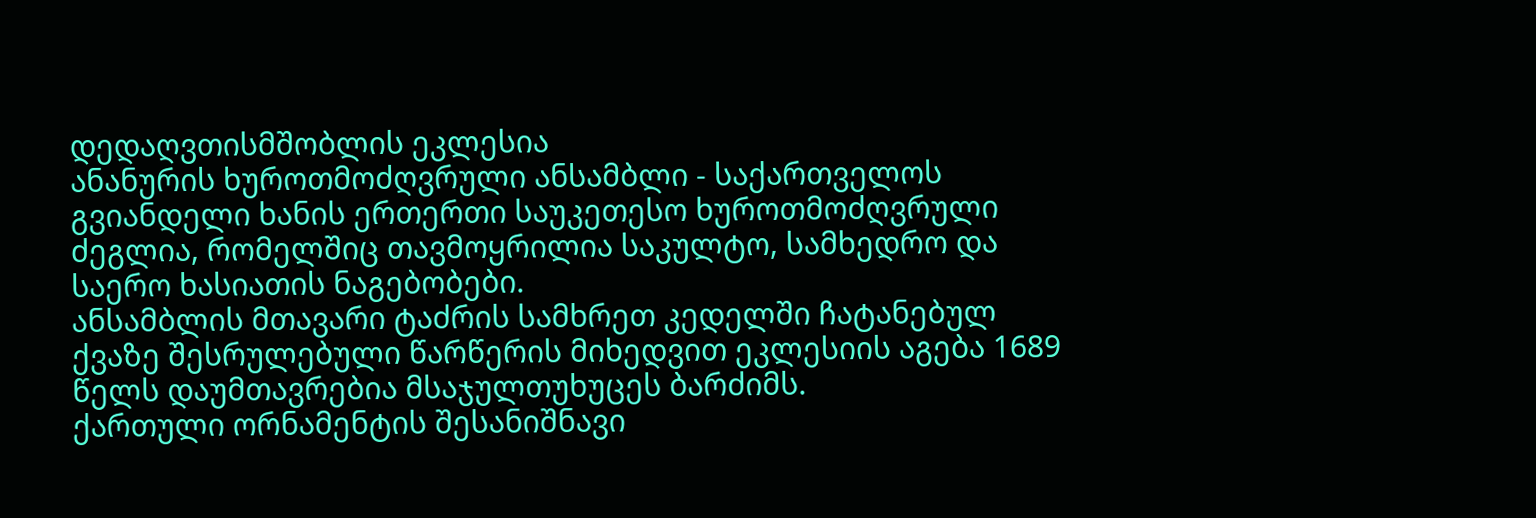დედაღვთისმშობლის ეკლესია
ანანურის ხუროთმოძღვრული ანსამბლი - საქართველოს გვიანდელი ხანის ერთერთი საუკეთესო ხუროთმოძღვრული ძეგლია, რომელშიც თავმოყრილია საკულტო, სამხედრო და საერო ხასიათის ნაგებობები.
ანსამბლის მთავარი ტაძრის სამხრეთ კედელში ჩატანებულ ქვაზე შესრულებული წარწერის მიხედვით ეკლესიის აგება 1689 წელს დაუმთავრებია მსაჯულთუხუცეს ბარძიმს.
ქართული ორნამენტის შესანიშნავი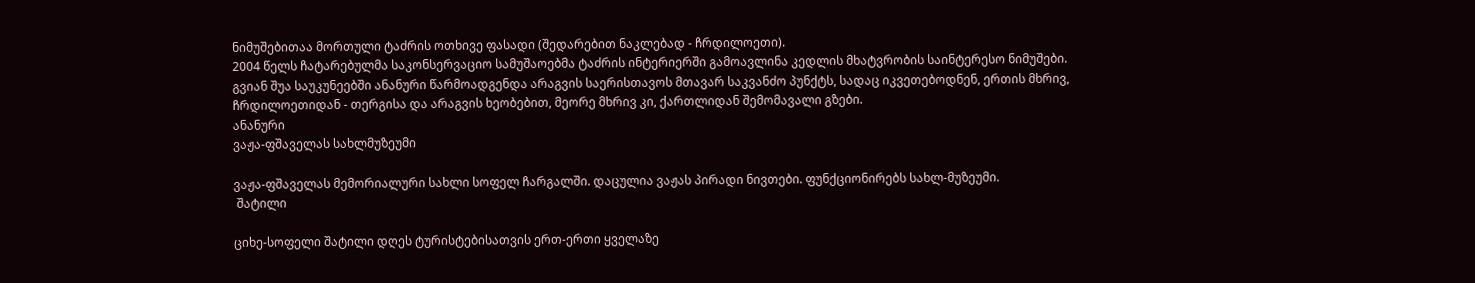ნიმუშებითაა მორთული ტაძრის ოთხივე ფასადი (შედარებით ნაკლებად - ჩრდილოეთი).
2004 წელს ჩატარებულმა საკონსერვაციო სამუშაოებმა ტაძრის ინტერიერში გამოავლინა კედლის მხატვრობის საინტერესო ნიმუშები.
გვიან შუა საუკუნეებში ანანური წარმოადგენდა არაგვის საერისთავოს მთავარ საკვანძო პუნქტს, სადაც იკვეთებოდნენ, ერთის მხრივ, ჩრდილოეთიდან - თერგისა და არაგვის ხეობებით, მეორე მხრივ კი, ქართლიდან შემომავალი გზები.
ანანური
ვაჟა-ფშაველას სახლმუზეუმი

ვაჟა-ფშაველას მემორიალური სახლი სოფელ ჩარგალში. დაცულია ვაჟას პირადი ნივთები. ფუნქციონირებს სახლ-მუზეუმი.
 შატილი

ციხე-სოფელი შატილი დღეს ტურისტებისათვის ერთ-ერთი ყველაზე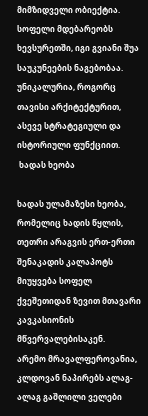მიმზიდველი ობიექტია. სოფელი მდებარეობს ხევსურეთში, იგი გვიანი შუა საუკუნეების ნაგებობაა. უნიკალურია, როგორც თავისი არქიტექტურით, ასევე სტრატეგიული და ისტორიული ფუნქციით.
 ხადას ხეობა

ხადას ულამაზესი ხეობა, რომელიც ხადის წყლის, თეთრი არაგვის ერთ-ერთი შენაკადის კალაპოტს მიუყვება სოფელ ქვეშეთიდან ზევით მთავარი კავკასიონის მწვერვალებისაკენ.
არემო მრავალფეროვანია, კლდოვან ნაპირებს ალაგ-ალაგ გაშლილი ველები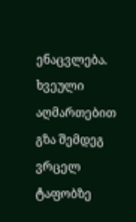ენაცვლება. ხვეული აღმართებით გზა შემდეგ ვრცელ ტაფობზე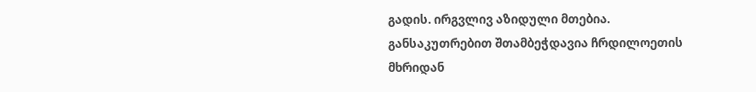გადის. ირგვლივ აზიდული მთებია. განსაკუთრებით შთამბეჭდავია ჩრდილოეთის მხრიდან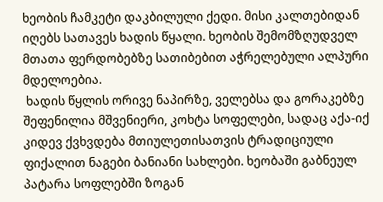ხეობის ჩამკეტი დაკბილული ქედი. მისი კალთებიდან იღებს სათავეს ხადის წყალი. ხეობის შემომზღუდველ მთათა ფერდობებზე სათიბებით აჭრელებული ალპური მდელოებია.
 ხადის წყლის ორივე ნაპირზე, ველებსა და გორაკებზე შეფენილია მშვენიერი, კოხტა სოფელები, სადაც აქა-იქ კიდევ ქვხვდება მთიულეთისათვის ტრადიციული ფიქალით ნაგები ბანიანი სახლები. ხეობაში გაბნეულ პატარა სოფლებში ზოგან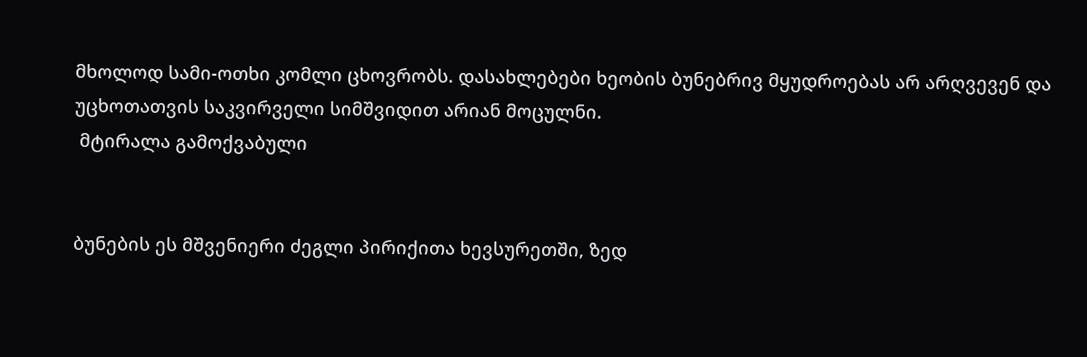მხოლოდ სამი-ოთხი კომლი ცხოვრობს. დასახლებები ხეობის ბუნებრივ მყუდროებას არ არღვევენ და უცხოთათვის საკვირველი სიმშვიდით არიან მოცულნი.
 მტირალა გამოქვაბული


ბუნების ეს მშვენიერი ძეგლი პირიქითა ხევსურეთში, ზედ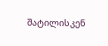შატილისკენ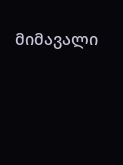მიმავალი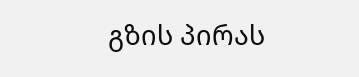გზის პირას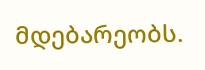მდებარეობს.